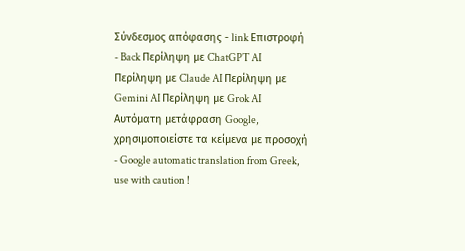Σύνδεσμος απόφασης - link Επιστροφή - Back Περίληψη με ChatGPT AI Περίληψη με Claude AI Περίληψη με Gemini AI Περίληψη με Grok AI Αυτόματη μετάφραση Google, χρησιμοποιείστε τα κείμενα με προσοχή - Google automatic translation from Greek, use with caution !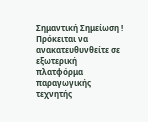Σημαντική Σημείωση ! Πρόκειται να ανακατευθυνθείτε σε εξωτερική πλατφόρμα παραγωγικής τεχνητής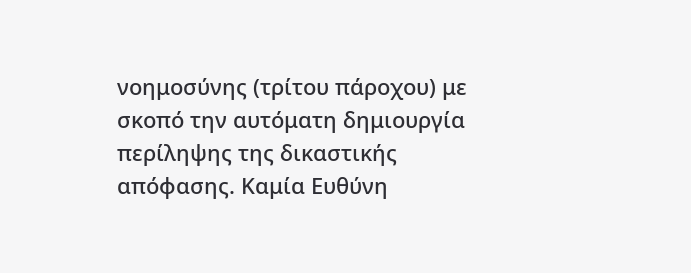νοημοσύνης (τρίτου πάροχου) με σκοπό την αυτόματη δημιουργία περίληψης της δικαστικής απόφασης. Καμία Ευθύνη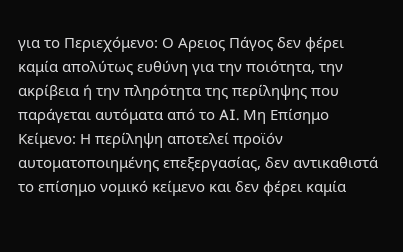για το Περιεχόμενο: Ο Αρειος Πάγος δεν φέρει καμία απολύτως ευθύνη για την ποιότητα, την ακρίβεια ή την πληρότητα της περίληψης που παράγεται αυτόματα από το AI. Μη Επίσημο Κείμενο: Η περίληψη αποτελεί προϊόν αυτοματοποιημένης επεξεργασίας, δεν αντικαθιστά το επίσημο νομικό κείμενο και δεν φέρει καμία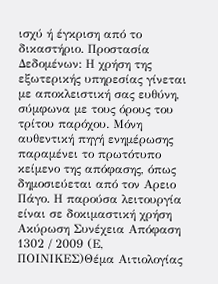ισχύ ή έγκριση από το δικαστήριο. Προστασία Δεδομένων: Η χρήση της εξωτερικής υπηρεσίας γίνεται με αποκλειστική σας ευθύνη, σύμφωνα με τους όρους του τρίτου παρόχου. Μόνη αυθεντική πηγή ενημέρωσης παραμένει το πρωτότυπο κείμενο της απόφασης, όπως δημοσιεύεται από τον Αρειο Πάγο. Η παρούσα λειτουργία είναι σε δοκιμαστική χρήση Ακύρωση Συνέχεια Απόφαση 1302 / 2009 (Ε, ΠΟΙΝΙΚΕΣ)Θέμα Αιτιολογίας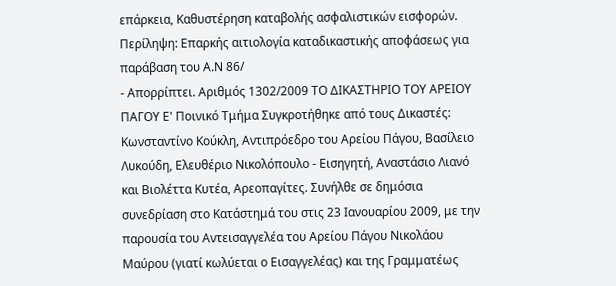επάρκεια, Καθυστέρηση καταβολής ασφαλιστικών εισφορών. Περίληψη: Επαρκής αιτιολογία καταδικαστικής αποφάσεως για παράβαση του Α.Ν 86/
- Απορρίπτει. Αριθμός 1302/2009 ΤΟ ΔΙΚΑΣΤΗΡΙΟ ΤΟΥ ΑΡΕΙΟΥ ΠΑΓΟΥ Ε' Ποινικό Τμήμα Συγκροτήθηκε από τους Δικαστές: Κωνσταντίνο Κούκλη, Αντιπρόεδρο του Αρείου Πάγου, Βασίλειο Λυκούδη, Ελευθέριο Νικολόπουλο - Εισηγητή, Αναστάσιο Λιανό και Βιολέττα Κυτέα, Αρεοπαγίτες. Συνήλθε σε δημόσια συνεδρίαση στο Κατάστημά του στις 23 Ιανουαρίου 2009, με την παρουσία του Αντεισαγγελέα του Αρείου Πάγου Νικολάου Μαύρου (γιατί κωλύεται ο Εισαγγελέας) και της Γραμματέως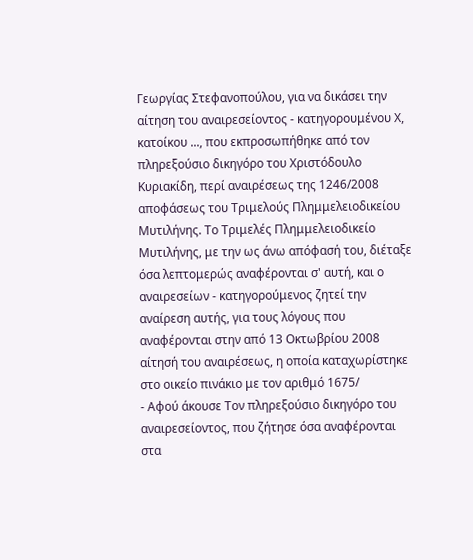Γεωργίας Στεφανοπούλου, για να δικάσει την αίτηση του αναιρεσείοντος - κατηγορουμένου Χ, κατοίκου ..., που εκπροσωπήθηκε από τον πληρεξούσιο δικηγόρο του Χριστόδουλο Κυριακίδη, περί αναιρέσεως της 1246/2008 αποφάσεως του Τριμελούς Πλημμελειοδικείου Μυτιλήνης. Το Τριμελές Πλημμελειοδικείο Μυτιλήνης, με την ως άνω απόφασή του, διέταξε όσα λεπτομερώς αναφέρονται σ' αυτή, και ο αναιρεσείων - κατηγορούμενος ζητεί την αναίρεση αυτής, για τους λόγους που αναφέρονται στην από 13 Οκτωβρίου 2008 αίτησή του αναιρέσεως, η οποία καταχωρίστηκε στο οικείο πινάκιο με τον αριθμό 1675/
- Αφού άκουσε Τον πληρεξούσιο δικηγόρο του αναιρεσείοντος, που ζήτησε όσα αναφέρονται στα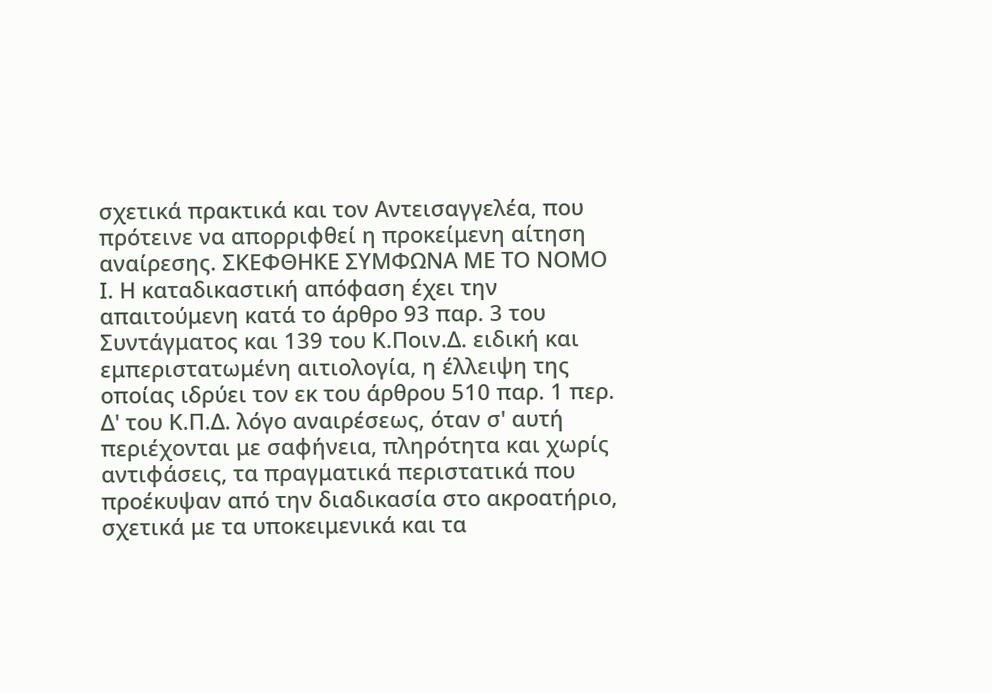σχετικά πρακτικά και τον Αντεισαγγελέα, που πρότεινε να απορριφθεί η προκείμενη αίτηση αναίρεσης. ΣΚΕΦΘΗΚΕ ΣΥΜΦΩΝΑ ΜΕ ΤΟ ΝΟΜΟ Ι. Η καταδικαστική απόφαση έχει την απαιτούμενη κατά το άρθρο 93 παρ. 3 του Συντάγματος και 139 του Κ.Ποιν.Δ. ειδική και εμπεριστατωμένη αιτιολογία, η έλλειψη της οποίας ιδρύει τον εκ του άρθρου 510 παρ. 1 περ. Δ' του Κ.Π.Δ. λόγο αναιρέσεως, όταν σ' αυτή περιέχονται με σαφήνεια, πληρότητα και χωρίς αντιφάσεις, τα πραγματικά περιστατικά που προέκυψαν από την διαδικασία στο ακροατήριο, σχετικά με τα υποκειμενικά και τα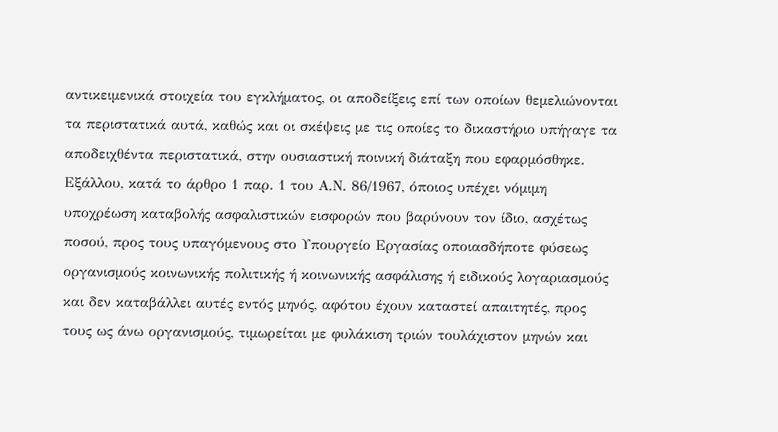αντικειμενικά στοιχεία του εγκλήματος, οι αποδείξεις επί των οποίων θεμελιώνονται τα περιστατικά αυτά, καθώς και οι σκέψεις με τις οποίες το δικαστήριο υπήγαγε τα αποδειχθέντα περιστατικά, στην ουσιαστική ποινική διάταξη που εφαρμόσθηκε. Εξάλλου, κατά το άρθρο 1 παρ. 1 του Α.Ν. 86/1967, όποιος υπέχει νόμιμη υποχρέωση καταβολής ασφαλιστικών εισφορών που βαρύνουν τον ίδιο, ασχέτως ποσού, προς τους υπαγόμενους στο Υπουργείο Εργασίας οποιασδήποτε φύσεως οργανισμούς κοινωνικής πολιτικής ή κοινωνικής ασφάλισης ή ειδικούς λογαριασμούς και δεν καταβάλλει αυτές εντός μηνός, αφότου έχουν καταστεί απαιτητές, προς τους ως άνω οργανισμούς, τιμωρείται με φυλάκιση τριών τουλάχιστον μηνών και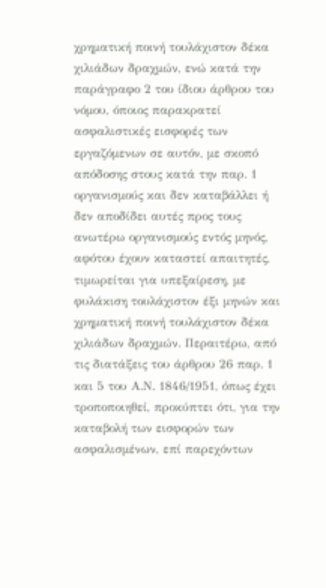χρηματική ποινή τουλάχιστον δέκα χιλιάδων δραχμών, ενώ κατά την παράγραφο 2 του ίδιου άρθρου του νόμου, όποιος παρακρατεί ασφαλιστικές εισφορές των εργαζόμενων σε αυτόν, με σκοπό απόδοσης στους κατά την παρ. 1 οργανισμούς και δεν καταβάλλει ή δεν αποδίδει αυτές προς τους ανωτέρω οργανισμούς εντός μηνός, αφότου έχουν καταστεί απαιτητές, τιμωρείται για υπεξαίρεση, με φυλάκιση τουλάχιστον έξι μηνών και χρηματική ποινή τουλάχιστον δέκα χιλιάδων δραχμών. Περαιτέρω, από τις διατάξεις του άρθρου 26 παρ. 1 και 5 του Α.Ν. 1846/1951, όπως έχει τροποποιηθεί, προκύπτει ότι, για την καταβολή των εισφορών των ασφαλισμένων, επί παρεχόντων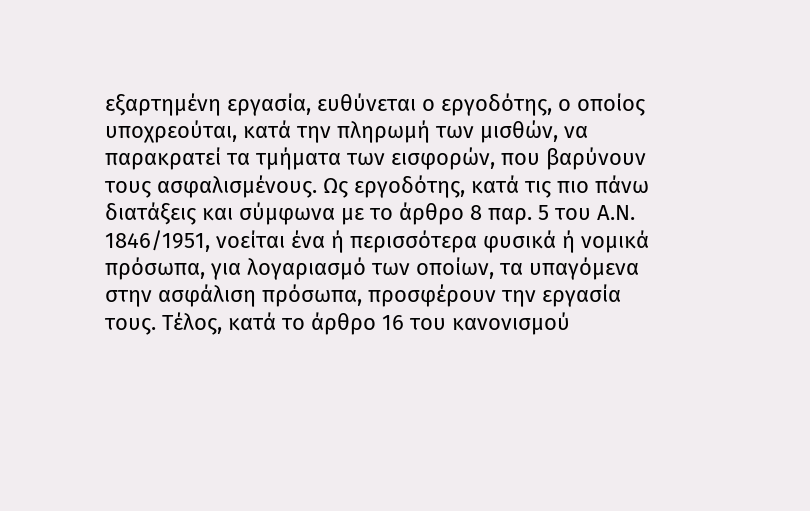εξαρτημένη εργασία, ευθύνεται ο εργοδότης, ο οποίος υποχρεούται, κατά την πληρωμή των μισθών, να παρακρατεί τα τμήματα των εισφορών, που βαρύνουν τους ασφαλισμένους. Ως εργοδότης, κατά τις πιο πάνω διατάξεις και σύμφωνα με το άρθρο 8 παρ. 5 του Α.Ν. 1846/1951, νοείται ένα ή περισσότερα φυσικά ή νομικά πρόσωπα, για λογαριασμό των οποίων, τα υπαγόμενα στην ασφάλιση πρόσωπα, προσφέρουν την εργασία τους. Τέλος, κατά το άρθρο 16 του κανονισμού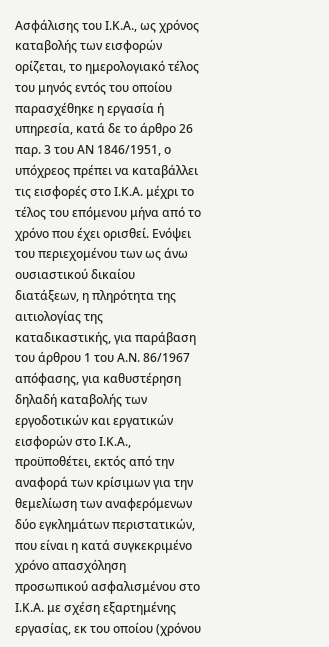Ασφάλισης του Ι.Κ.Α., ως χρόνος καταβολής των εισφορών ορίζεται, το ημερολογιακό τέλος του μηνός εντός του οποίου παρασχέθηκε η εργασία ή υπηρεσία, κατά δε το άρθρο 26 παρ. 3 του ΑΝ 1846/1951, ο υπόχρεος πρέπει να καταβάλλει τις εισφορές στο Ι.Κ.Α. μέχρι το τέλος του επόμενου μήνα από το χρόνο που έχει ορισθεί. Ενόψει του περιεχομένου των ως άνω ουσιαστικού δικαίου διατάξεων, η πληρότητα της αιτιολογίας της καταδικαστικής, για παράβαση του άρθρου 1 του Α.Ν. 86/1967 απόφασης, για καθυστέρηση δηλαδή καταβολής των εργοδοτικών και εργατικών εισφορών στο Ι.Κ.Α., προϋποθέτει, εκτός από την αναφορά των κρίσιμων για την θεμελίωση των αναφερόμενων δύο εγκλημάτων περιστατικών, που είναι η κατά συγκεκριμένο χρόνο απασχόληση προσωπικού ασφαλισμένου στο Ι.Κ.Α. με σχέση εξαρτημένης εργασίας, εκ του οποίου (χρόνου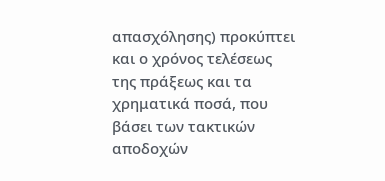απασχόλησης) προκύπτει και ο χρόνος τελέσεως της πράξεως και τα χρηματικά ποσά, που βάσει των τακτικών αποδοχών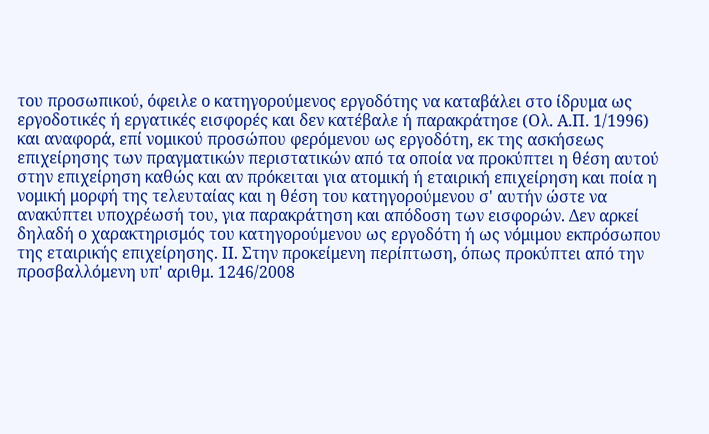του προσωπικού, όφειλε ο κατηγορούμενος εργοδότης να καταβάλει στο ίδρυμα ως εργοδοτικές ή εργατικές εισφορές και δεν κατέβαλε ή παρακράτησε (Ολ. Α.Π. 1/1996) και αναφορά, επί νομικού προσώπου φερόμενου ως εργοδότη, εκ της ασκήσεως επιχείρησης των πραγματικών περιστατικών από τα οποία να προκύπτει η θέση αυτού στην επιχείρηση καθώς και αν πρόκειται για ατομική ή εταιρική επιχείρηση και ποία η νομική μορφή της τελευταίας και η θέση του κατηγορούμενου σ' αυτήν ώστε να ανακύπτει υποχρέωσή του, για παρακράτηση και απόδοση των εισφορών. Δεν αρκεί δηλαδή ο χαρακτηρισμός του κατηγορούμενου ως εργοδότη ή ως νόμιμου εκπρόσωπου της εταιρικής επιχείρησης. ΙΙ. Στην προκείμενη περίπτωση, όπως προκύπτει από την προσβαλλόμενη υπ' αριθμ. 1246/2008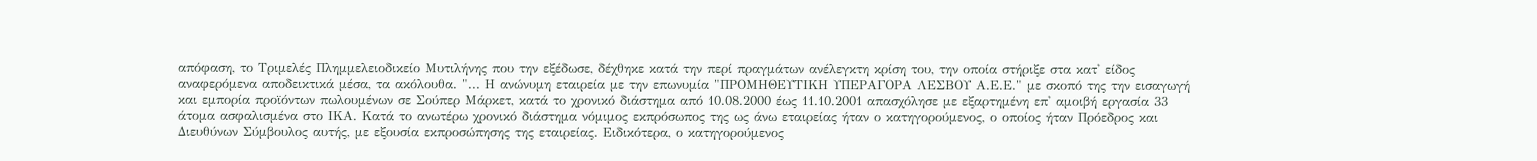απόφαση, το Τριμελές Πλημμελειοδικείο Μυτιλήνης που την εξέδωσε, δέχθηκε κατά την περί πραγμάτων ανέλεγκτη κρίση του, την οποία στήριξε στα κατ' είδος αναφερόμενα αποδεικτικά μέσα, τα ακόλουθα. "... Η ανώνυμη εταιρεία με την επωνυμία "ΠΡΟΜΗΘΕΥΤΙΚΗ ΥΠΕΡΑΓΟΡΑ ΛΕΣΒΟΥ Α.Ε.Ε." με σκοπό της την εισαγωγή και εμπορία προϊόντων πωλουμένων σε Σούπερ Μάρκετ, κατά το χρονικό διάστημα από 10.08.2000 έως 11.10.2001 απασχόλησε με εξαρτημένη επ' αμοιβή εργασία 33 άτομα ασφαλισμένα στο ΙΚΑ. Κατά το ανωτέρω χρονικό διάστημα νόμιμος εκπρόσωπος της ως άνω εταιρείας ήταν ο κατηγορούμενος, ο οποίος ήταν Πρόεδρος και Διευθύνων Σύμβουλος αυτής, με εξουσία εκπροσώπησης της εταιρείας. Ειδικότερα, ο κατηγορούμενος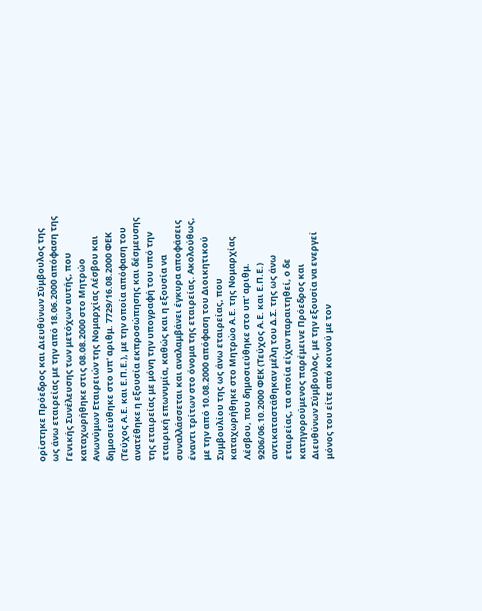ορίστηκε Πρόεδρος και Διευθύνων Σύμβουλος της ως άνω εταιρείας με την από 18.06.2000 απόφαση της Γενικής Συνέλευσης των μετόχων αυτής, που καταχωρήθηκε στις 08.08.2000 στο Μητρώο Ανωνύμων Εταιρειών της Νομαρχίας Λέσβου και δημοσιεύθηκε στο υπ' αριθμ. 7729/16.08.2000 ΦΕΚ (Τεύχος Α.Ε. και Ε.Π.Ε.), με την οποία απόφαση του ανατέθηκε η εξουσία εκπροσώπησης και δέσμευσης της εταιρείας με μόνη την υπογραφή του υπό την εταιρική επωνυμία, καθώς και η εξουσία να συναλλάσσεται και αναλαμβάνει έγκυρα αποφάσεις έναντι τρίτων στο όνομα της εταιρείας. Ακολούθως, με την από 10.08.2000 απόφαση του Διοικητικού Συμβουλίου της ως άνω εταιρείας, που καταχωρήθηκε στο Μητρώο Α.Ε. της Νομαρχίας Λέσβου, που δημοσιεύθηκε στο υπ' αριθμ. 9206/06.10.2000 ΦΕΚ (Τεύχος Α.Ε. και Ε.Π.Ε.) αντικαταστάθηκαν μέλη του Δ.Σ. της ως άνω εταιρείας, τα οποία είχαν παραιτηθεί, ο δε κατηγορούμενος παρέμεινε Πρόεδρος και Διευθύνων Σύμβουλος, με την εξουσία να ενεργεί μόνος του είτε από κοινού με τον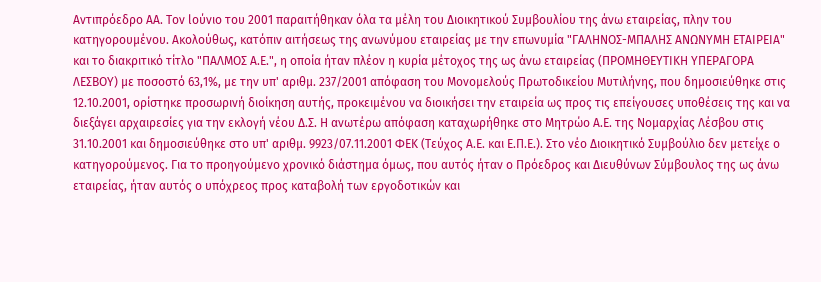Αντιπρόεδρο ΑΑ. Τον lούνιο του 2001 παραιτήθηκαν όλα τα μέλη του Διοικητικού Συμβουλίου της άνω εταιρείας, πλην του κατηγορουμένου. Ακολούθως, κατόπιν αιτήσεως της ανωνύμου εταιρείας με την επωνυμία "ΓΑΛΗΝΟΣ-ΜΠΑΛΗΣ ΑΝΩΝΥΜΗ ΕΤΑΙΡΕΙΑ" και το διακριτικό τίτλο "ΠΑΛΜΟΣ Α.Ε.", η οποία ήταν πλέον η κυρία μέτοχος της ως άνω εταιρείας (ΠΡΟΜΗΘΕΥΤΙΚΗ ΥΠΕΡΑΓΟΡΑ ΛΕΣΒΟΥ) με ποσοστό 63,1%, με την υπ' αριθμ. 237/2001 απόφαση του Μονομελούς Πρωτοδικείου Μυτιλήνης, που δημοσιεύθηκε στις 12.10.2001, ορίστηκε προσωρινή διοίκηση αυτής, προκειμένου να διοικήσει την εταιρεία ως προς τις επείγουσες υποθέσεις της και να διεξάγει αρχαιρεσίες για την εκλογή νέου Δ.Σ. Η ανωτέρω απόφαση καταχωρήθηκε στο Μητρώο Α.Ε. της Νομαρχίας Λέσβου στις 31.10.2001 και δημοσιεύθηκε στο υπ' αριθμ. 9923/07.11.2001 ΦΕΚ (Τεύχος Α.Ε. και Ε.Π.Ε.). Στο νέο Διοικητικό Συμβούλιο δεν μετείχε ο κατηγορούμενος. Για το προηγούμενο χρονικό διάστημα όμως, που αυτός ήταν ο Πρόεδρος και Διευθύνων Σύμβουλος της ως άνω εταιρείας, ήταν αυτός ο υπόχρεος προς καταβολή των εργοδοτικών και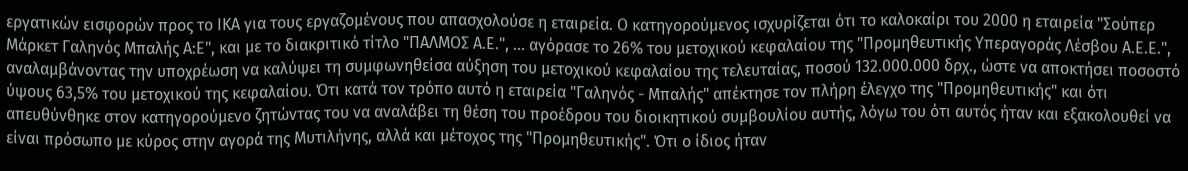εργατικών εισφορών προς το ΙΚΑ για τους εργαζομένους που απασχολούσε η εταιρεία. Ο κατηγορούμενος ισχυρίζεται ότι το καλοκαίρι του 2000 η εταιρεία "Σούπερ Μάρκετ Γαληνός Μπαλής Α:Ε", και με το διακριτικό τίτλο "ΠΑΛΜΟΣ Α.Ε.", ... αγόρασε το 26% του μετοχικού κεφαλαίου της "Προμηθευτικής Υπεραγοράς Λέσβου Α.Ε.Ε.", αναλαμβάνοντας την υποχρέωση να καλύψει τη συμφωνηθείσα αύξηση του μετοχικού κεφαλαίου της τελευταίας, ποσού 132.000.000 δρχ., ώστε να αποκτήσει ποσοστό ύψους 63,5% του μετοχικού της κεφαλαίου. Ότι κατά τον τρόπο αυτό η εταιρεία "Γαληνός - Μπαλής" απέκτησε τον πλήρη έλεγχο της "Προμηθευτικής" και ότι απευθύνθηκε στον κατηγορούμενο ζητώντας του να αναλάβει τη θέση του προέδρου του διοικητικού συμβουλίου αυτής, λόγω του ότι αυτός ήταν και εξακολουθεί να είναι πρόσωπο με κύρος στην αγορά της Μυτιλήνης, αλλά και μέτοχος της "Προμηθευτικής". Ότι ο ίδιος ήταν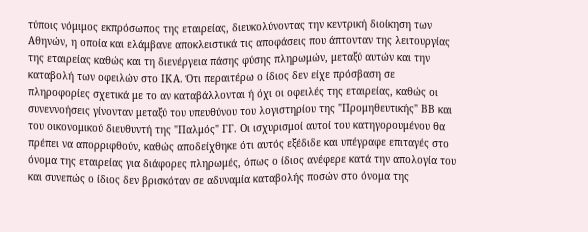τύποις νόμιμος εκπρόσωπος της εταιρείας, διευκολύνοντας την κεντρική διοίκηση των Αθηνών, η οποία και ελάμβανε αποκλειστικά τις αποφάσεις που άπτονταν της λειτουργίας της εταιρείας καθώς και τη διενέργεια πάσης φύσης πληρωμών, μεταξύ αυτών και την καταβολή των οφειλών στο ΙΚΑ. Ότι περαιτέρω ο ίδιος δεν είχε πρόσβαση σε πληροφορίες σχετικά με το αν καταβάλλονται ή όχι οι οφειλές της εταιρείας, καθώς οι συνεννοήσεις γίνονταν μεταξύ του υπευθύνου του λογιστηρίου της "Προμηθευτικής" ΒΒ και του οικονομικού διευθυντή της "Παλμός" ΓΓ. Οι ισχυρισμοί αυτοί του κατηγορουμένου θα πρέπει να απορριφθούν, καθώς αποδείχθηκε ότι αυτός εξέδιδε και υπέγραφε επιταγές στο όνομα της εταιρείας για διάφορες πληρωμές, όπως ο ίδιος ανέφερε κατά την απολογία του και συνεπώς ο ίδιος δεν βρισκόταν σε αδυναμία καταβολής ποσών στο όνομα της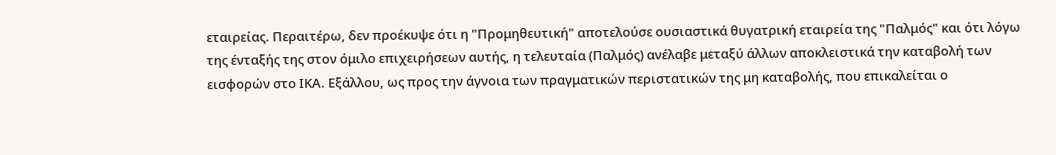εταιρείας. Περαιτέρω, δεν προέκυψε ότι η "Προμηθευτική" αποτελούσε ουσιαστικά θυγατρική εταιρεία της "Παλμός" και ότι λόγω της ένταξής της στον όμιλο επιχειρήσεων αυτής, η τελευταία (Παλμός) ανέλαβε μεταξύ άλλων αποκλειστικά την καταβολή των εισφορών στο ΙΚΑ. Εξάλλου, ως προς την άγνοια των πραγματικών περιστατικών της μη καταβολής, που επικαλείται ο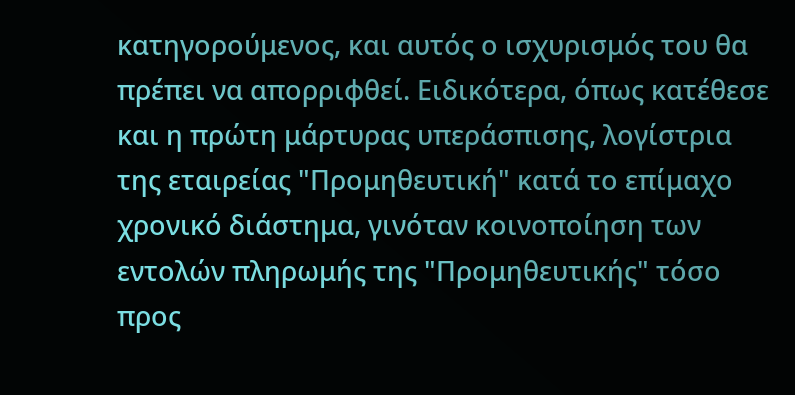κατηγορούμενος, και αυτός ο ισχυρισμός του θα πρέπει να απορριφθεί. Ειδικότερα, όπως κατέθεσε και η πρώτη μάρτυρας υπεράσπισης, λογίστρια της εταιρείας "Προμηθευτική" κατά το επίμαχο χρονικό διάστημα, γινόταν κοινοποίηση των εντολών πληρωμής της "Προμηθευτικής" τόσο προς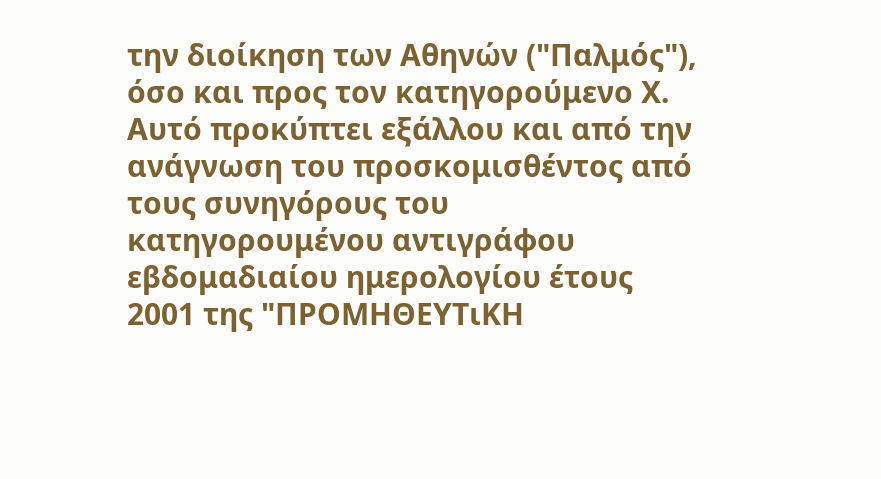την διοίκηση των Αθηνών ("Παλμός"), όσο και προς τον κατηγορούμενο Χ. Αυτό προκύπτει εξάλλου και από την ανάγνωση του προσκομισθέντος από τους συνηγόρους του κατηγορουμένου αντιγράφου εβδομαδιαίου ημερολογίου έτους 2001 της "ΠΡΟΜΗΘΕΥΤιΚΗ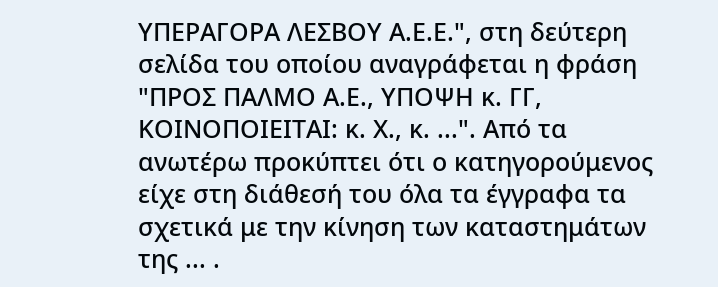ΥΠΕΡΑΓΟΡΑ ΛΕΣΒΟΥ Α.Ε.Ε.", στη δεύτερη σελίδα του οποίου αναγράφεται η φράση "ΠΡΟΣ ΠΑΛΜΟ Α.Ε., ΥΠΟΨΗ κ. ΓΓ, ΚΟΙΝΟΠΟΙΕΙΤΑΙ: κ. Χ., κ. ...". Από τα ανωτέρω προκύπτει ότι ο κατηγορούμενος είχε στη διάθεσή του όλα τα έγγραφα τα σχετικά με την κίνηση των καταστημάτων της ... .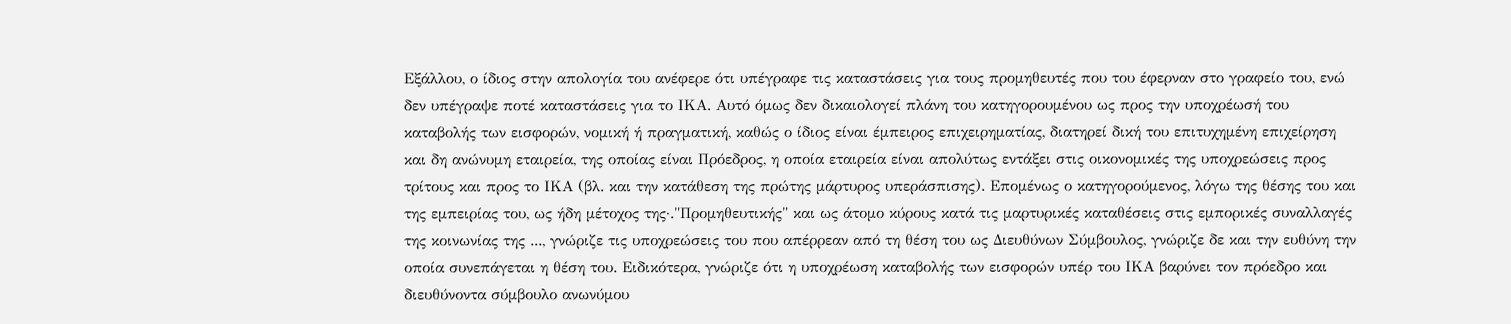Εξάλλου, ο ίδιος στην απολογία του ανέφερε ότι υπέγραφε τις καταστάσεις για τους προμηθευτές που του έφερναν στο γραφείο του, ενώ δεν υπέγραψε ποτέ καταστάσεις για το ΙΚΑ. Αυτό όμως δεν δικαιολογεί πλάνη του κατηγορουμένου ως προς την υποχρέωσή του καταβολής των εισφορών, νομική ή πραγματική, καθώς ο ίδιος είναι έμπειρος επιχειρηματίας, διατηρεί δική του επιτυχημένη επιχείρηση και δη ανώνυμη εταιρεία, της οποίας είναι Πρόεδρος, η οποία εταιρεία είναι απολύτως εντάξει στις οικονομικές της υποχρεώσεις προς τρίτους και προς το ΙΚΑ (βλ. και την κατάθεση της πρώτης μάρτυρος υπεράσπισης). Επομένως ο κατηγορούμενος, λόγω της θέσης του και της εμπειρίας του, ως ήδη μέτοχος της·."Προμηθευτικής" και ως άτομο κύρους κατά τις μαρτυρικές καταθέσεις στις εμπορικές συναλλαγές της κοινωνίας της ..., γνώριζε τις υποχρεώσεις του που απέρρεαν από τη θέση του ως Διευθύνων Σύμβουλος, γνώριζε δε και την ευθύνη την οποία συνεπάγεται η θέση του. Ειδικότερα, γνώριζε ότι η υποχρέωση καταβολής των εισφορών υπέρ του ΙΚΑ βαρύνει τον πρόεδρο και διευθύνοντα σύμβουλο ανωνύμου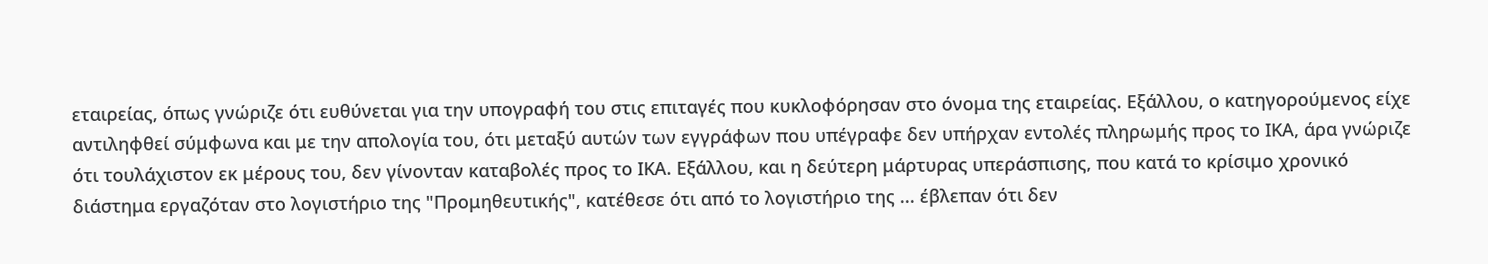εταιρείας, όπως γνώριζε ότι ευθύνεται για την υπογραφή του στις επιταγές που κυκλοφόρησαν στο όνομα της εταιρείας. Εξάλλου, ο κατηγορούμενος είχε αντιληφθεί σύμφωνα και με την απολογία του, ότι μεταξύ αυτών των εγγράφων που υπέγραφε δεν υπήρχαν εντολές πληρωμής προς το ΙΚΑ, άρα γνώριζε ότι τουλάχιστον εκ μέρους του, δεν γίνονταν καταβολές προς το ΙΚΑ. Εξάλλου, και η δεύτερη μάρτυρας υπεράσπισης, που κατά το κρίσιμο χρονικό διάστημα εργαζόταν στο λογιστήριο της "Προμηθευτικής", κατέθεσε ότι από το λογιστήριο της ... έβλεπαν ότι δεν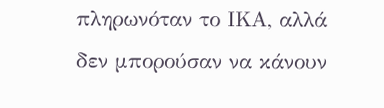πληρωνόταν το ΙΚΑ, αλλά δεν μπορούσαν να κάνουν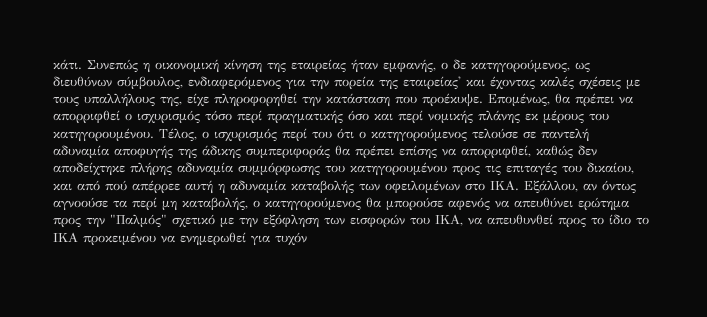κάτι. Συνεπώς η οικονομική κίνηση της εταιρείας ήταν εμφανής, ο δε κατηγορούμενος, ως διευθύνων σύμβουλος, ενδιαφερόμενος για την πορεία της εταιρείας' και έχοντας καλές σχέσεις με τους υπαλλήλους της, είχε πληροφορηθεί την κατάσταση που προέκυψε. Επομένως, θα πρέπει να απορριφθεί ο ισχυρισμός τόσο περί πραγματικής όσο και περί νομικής πλάνης εκ μέρους του κατηγορουμένου. Τέλος, ο ισχυρισμός περί του ότι ο κατηγορούμενος τελούσε σε παντελή αδυναμία αποφυγής της άδικης συμπεριφοράς θα πρέπει επίσης να απορριφθεί, καθώς δεν αποδείχτηκε πλήρης αδυναμία συμμόρφωσης του κατηγορουμένου προς τις επιταγές του δικαίου, και από πού απέρρεε αυτή η αδυναμία καταβολής των οφειλομένων στο ΙΚΑ. Εξάλλου, αν όντως αγνοούσε τα περί μη καταβολής, ο κατηγορούμενος θα μπορούσε αφενός να απευθύνει ερώτημα προς την "Παλμός" σχετικό με την εξόφληση των εισφορών του ΙΚΑ, να απευθυνθεί προς το ίδιο το ΙΚΑ προκειμένου να ενημερωθεί για τυχόν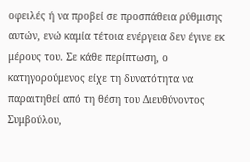οφειλές ή να προβεί σε προσπάθεια ρύθμισης αυτών, ενώ καμία τέτοια ενέργεια δεν έγινε εκ μέρους του. Σε κάθε περίπτωση, ο κατηγορούμενος είχε τη δυνατότητα να παραιτηθεί από τη θέση του Διευθύνοντος Συμβούλου,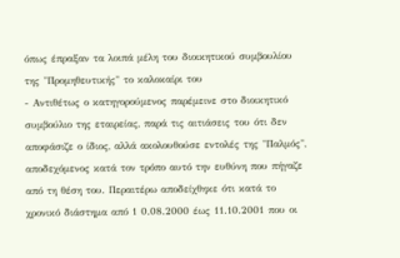όπως έπραξαν τα λοιπά μέλη του διοικητικού συμβουλίου της "Προμηθευτικής" το καλοκαίρι του
- Αντιθέτως ο κατηγορούμενος παρέμεινε στο διοικητικό συμβούλιο της εταιρείας, παρά τις αιτιάσεις του ότι δεν αποφάσιζε ο ίδιος, αλλά ακολουθούσε εντολές της "Παλμός", αποδεχόμενος κατά τον τρόπο αυτό την ευθύνη που πήγαζε από τη θέση του. Περαιτέρω αποδείχθηκε ότι κατά το χρονικό διάστημα από 1 0.08.2000 έως 11.10.2001 που οι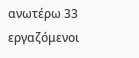ανωτέρω 33 εργαζόμενοι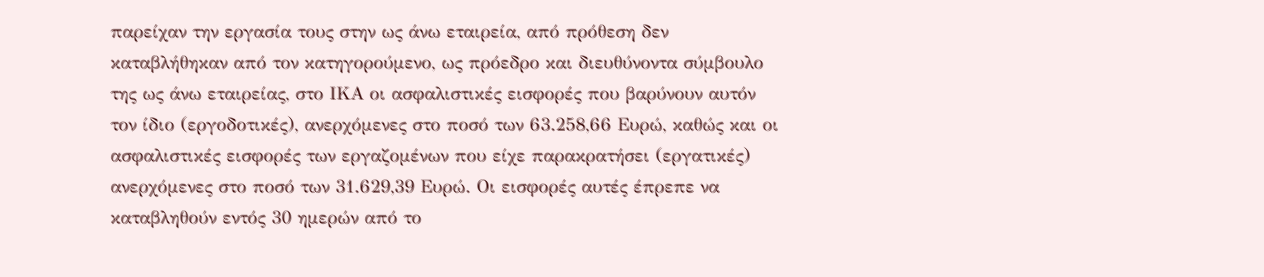παρείχαν την εργασία τους στην ως άνω εταιρεία, από πρόθεση δεν καταβλήθηκαν από τον κατηγορούμενο, ως πρόεδρο και διευθύνοντα σύμβουλο της ως άνω εταιρείας, στο ΙΚΑ οι ασφαλιστικές εισφορές που βαρύνουν αυτόν τον ίδιο (εργοδοτικές), ανερχόμενες στο ποσό των 63.258,66 Ευρώ, καθώς και οι ασφαλιστικές εισφορές των εργαζομένων που είχε παρακρατήσει (εργατικές) ανερχόμενες στο ποσό των 31.629,39 Ευρώ. Οι εισφορές αυτές έπρεπε να καταβληθούν εντός 30 ημερών από το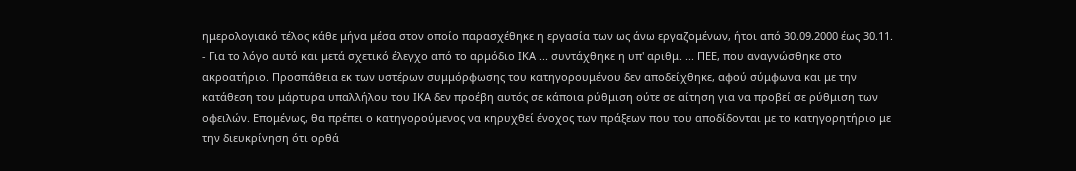ημερολογιακό τέλος κάθε μήνα μέσα στον οποίο παρασχέθηκε η εργασία των ως άνω εργαζομένων, ήτοι από 30.09.2000 έως 30.11.
- Για το λόγο αυτό και μετά σχετικό έλεγχο από το αρμόδιο ΙΚΑ ... συντάχθηκε η υπ' αριθμ. ... ΠΕΕ, που αναγνώσθηκε στο ακροατήριο. Προσπάθεια εκ των υστέρων συμμόρφωσης του κατηγορουμένου δεν αποδείχθηκε, αφού σύμφωνα και με την κατάθεση του μάρτυρα υπαλλήλου του ΙΚΑ δεν προέβη αυτός σε κάποια ρύθμιση ούτε σε αίτηση για να προβεί σε ρύθμιση των οφειλών. Επομένως, θα πρέπει ο κατηγορούμενος να κηρυχθεί ένοχος των πράξεων που του αποδίδονται με το κατηγορητήριο με την διευκρίνηση ότι ορθά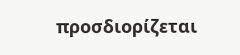προσδιορίζεται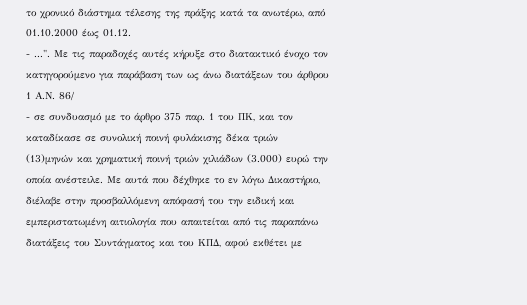το χρονικό διάστημα τέλεσης της πράξης κατά τα ανωτέρω, από 01.10.2000 έως 01.12.
- ...". Με τις παραδοχές αυτές κήρυξε στο διατακτικό ένοχο τον κατηγορούμενο για παράβαση των ως άνω διατάξεων του άρθρου 1 Α.Ν. 86/
- σε συνδυασμό με το άρθρο 375 παρ. 1 του ΠΚ, και τον καταδίκασε σε συνολική ποινή φυλάκισης δέκα τριών
(13)μηνών και χρηματική ποινή τριών χιλιάδων (3.000) ευρώ την οποία ανέστειλε. Με αυτά που δέχθηκε το εν λόγω Δικαστήριο, διέλαβε στην προσβαλλόμενη απόφασή του την ειδική και εμπεριστατωμένη αιτιολογία που απαιτείται από τις παραπάνω διατάξεις του Συντάγματος και του ΚΠΔ, αφού εκθέτει με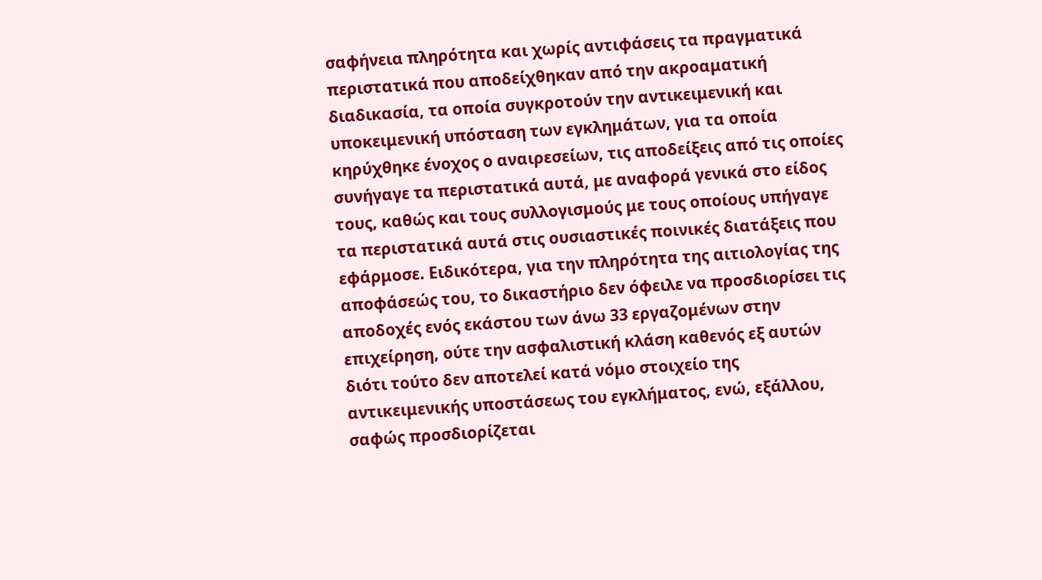σαφήνεια πληρότητα και χωρίς αντιφάσεις τα πραγματικά περιστατικά που αποδείχθηκαν από την ακροαματική διαδικασία, τα οποία συγκροτούν την αντικειμενική και υποκειμενική υπόσταση των εγκλημάτων, για τα οποία κηρύχθηκε ένοχος ο αναιρεσείων, τις αποδείξεις από τις οποίες συνήγαγε τα περιστατικά αυτά, με αναφορά γενικά στο είδος τους, καθώς και τους συλλογισμούς με τους οποίους υπήγαγε τα περιστατικά αυτά στις ουσιαστικές ποινικές διατάξεις που εφάρμοσε. Ειδικότερα, για την πληρότητα της αιτιολογίας της αποφάσεώς του, το δικαστήριο δεν όφειλε να προσδιορίσει τις αποδοχές ενός εκάστου των άνω 33 εργαζομένων στην επιχείρηση, ούτε την ασφαλιστική κλάση καθενός εξ αυτών διότι τούτο δεν αποτελεί κατά νόμο στοιχείο της αντικειμενικής υποστάσεως του εγκλήματος, ενώ, εξάλλου, σαφώς προσδιορίζεται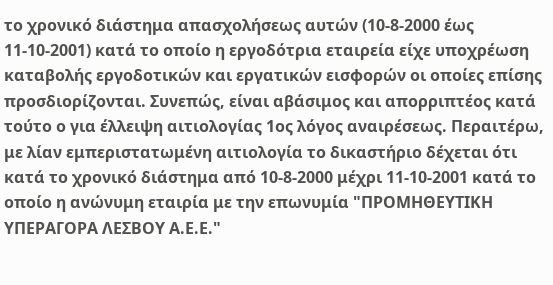το χρονικό διάστημα απασχολήσεως αυτών (10-8-2000 έως 11-10-2001) κατά το οποίο η εργοδότρια εταιρεία είχε υποχρέωση καταβολής εργοδοτικών και εργατικών εισφορών οι οποίες επίσης προσδιορίζονται. Συνεπώς, είναι αβάσιμος και απορριπτέος κατά τούτο ο για έλλειψη αιτιολογίας 1ος λόγος αναιρέσεως. Περαιτέρω, με λίαν εμπεριστατωμένη αιτιολογία το δικαστήριο δέχεται ότι κατά το χρονικό διάστημα από 10-8-2000 μέχρι 11-10-2001 κατά το οποίο η ανώνυμη εταιρία με την επωνυμία "ΠΡΟΜΗΘΕΥΤΙΚΗ ΥΠΕΡΑΓΟΡΑ ΛΕΣΒΟΥ Α.Ε.Ε."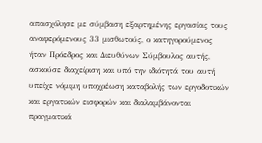απασχόλησε με σύμβαση εξαρτημένης εργασίας τους αναφερόμενους 33 μισθωτούς, ο κατηγορούμενος ήταν Πρόεδρος και Διευθύνων Σύμβουλος αυτής, ασκούσε διαχείριση και υπό την ιδιότητά του αυτή υπείχε νόμιμη υποχρέωση καταβολής των εργοδοτικών και εργατικών εισφορών και διαλαμβάνονται πραγματικά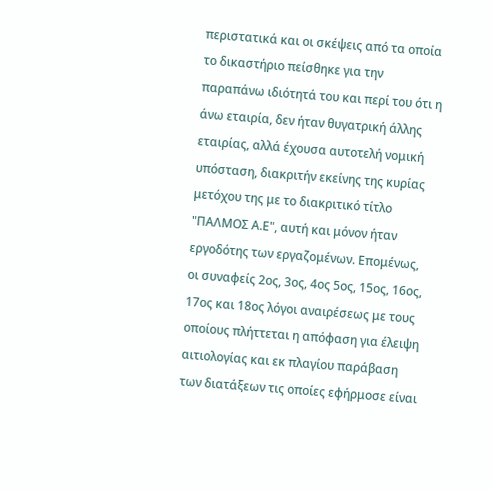περιστατικά και οι σκέψεις από τα οποία το δικαστήριο πείσθηκε για την παραπάνω ιδιότητά του και περί του ότι η άνω εταιρία, δεν ήταν θυγατρική άλλης εταιρίας, αλλά έχουσα αυτοτελή νομική υπόσταση, διακριτήν εκείνης της κυρίας μετόχου της με το διακριτικό τίτλο "ΠΑΛΜΟΣ Α.Ε", αυτή και μόνον ήταν εργοδότης των εργαζομένων. Επομένως, οι συναφείς 2ος, 3ος, 4ος 5ος, 15ος, 16ος, 17ος και 18ος λόγοι αναιρέσεως με τους οποίους πλήττεται η απόφαση για έλειψη αιτιολογίας και εκ πλαγίου παράβαση των διατάξεων τις οποίες εφήρμοσε είναι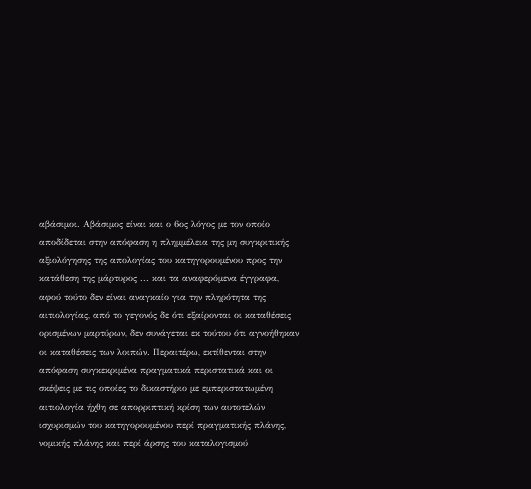αβάσιμοι. Αβάσιμος είναι και ο 6ος λόγος με τον οποίο αποδίδεται στην απόφαση η πλημμέλεια της μη συγκριτικής αξιολόγησης της απολογίας του κατηγορουμένου προς την κατάθεση της μάρτυρος ... και τα αναφερόμενα έγγραφα, αφού τούτο δεν είναι αναγκαίο για την πληρότητα της αιτιολογίας, από το γεγονός δε ότι εξαίρονται οι καταθέσεις ορισμένων μαρτύρων, δεν συνάγεται εκ τούτου ότι αγνοήθηκαν οι καταθέσεις των λοιπών. Περαιτέρω, εκτίθενται στην απόφαση συγκεκριμένα πραγματικά περιστατικά και οι σκέψεις με τις οποίες το δικαστήριο με εμπεριστατωμένη αιτιολογία ήχθη σε απορριπτική κρίση των αυτοτελών ισχυρισμών του κατηγορουμένου περί πραγματικής πλάνης, νομικής πλάνης και περί άρσης του καταλογισμού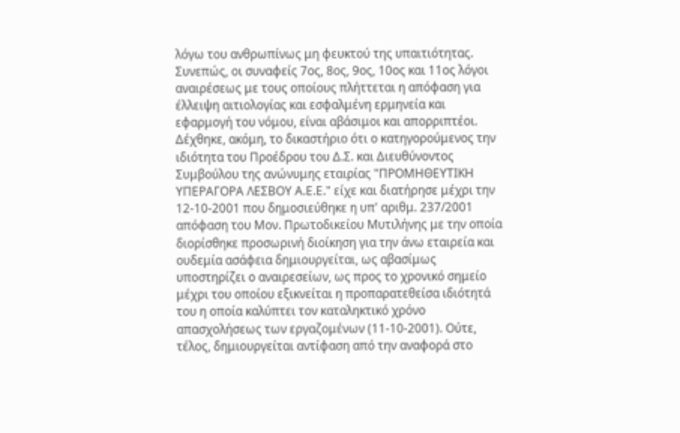λόγω του ανθρωπίνως μη φευκτού της υπαιτιότητας. Συνεπώς, οι συναφείς 7ος, 8ος, 9ος, 10ος και 11ος λόγοι αναιρέσεως με τους οποίους πλήττεται η απόφαση για έλλειψη αιτιολογίας και εσφαλμένη ερμηνεία και εφαρμογή του νόμου, είναι αβάσιμοι και απορριπτέοι. Δέχθηκε, ακόμη, το δικαστήριο ότι ο κατηγορούμενος την ιδιότητα του Προέδρου του Δ.Σ. και Διευθύνοντος Συμβούλου της ανώνυμης εταιρίας "ΠΡΟΜΗΘΕΥΤΙΚΗ ΥΠΕΡΑΓΟΡΑ ΛΕΣΒΟΥ Α.Ε.Ε." είχε και διατήρησε μέχρι την 12-10-2001 που δημοσιεύθηκε η υπ' αριθμ. 237/2001 απόφαση του Μον. Πρωτοδικείου Μυτιλήνης με την οποία διορίσθηκε προσωρινή διοίκηση για την άνω εταιρεία και ουδεμία ασάφεια δημιουργείται, ως αβασίμως υποστηρίζει ο αναιρεσείων, ως προς το χρονικό σημείο μέχρι του οποίου εξικνείται η προπαρατεθείσα ιδιότητά του η οποία καλύπτει τον καταληκτικό χρόνο απασχολήσεως των εργαζομένων (11-10-2001). Ούτε, τέλος, δημιουργείται αντίφαση από την αναφορά στο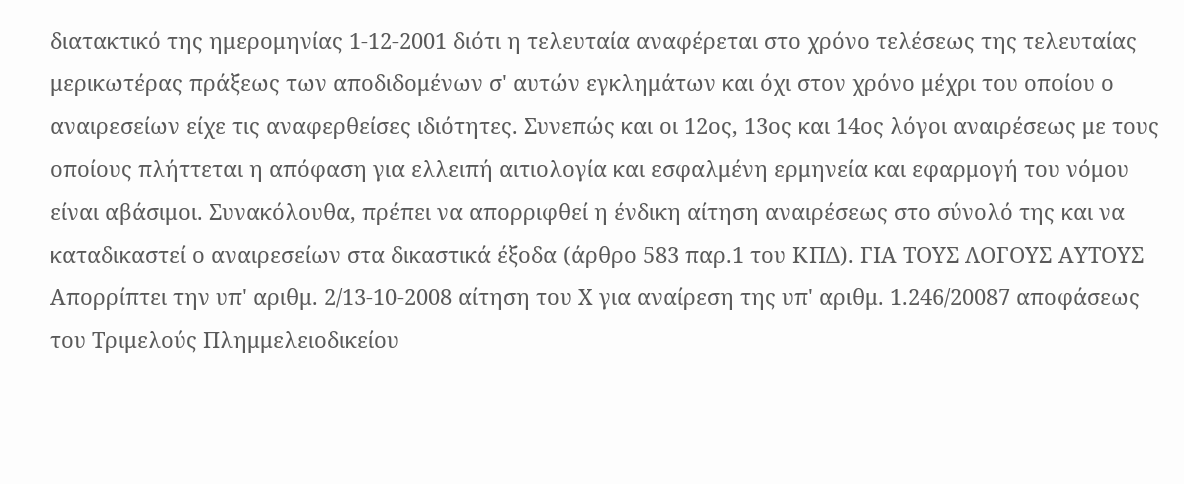διατακτικό της ημερομηνίας 1-12-2001 διότι η τελευταία αναφέρεται στο χρόνο τελέσεως της τελευταίας μερικωτέρας πράξεως των αποδιδομένων σ' αυτών εγκλημάτων και όχι στον χρόνο μέχρι του οποίου ο αναιρεσείων είχε τις αναφερθείσες ιδιότητες. Συνεπώς και οι 12ος, 13ος και 14ος λόγοι αναιρέσεως με τους οποίους πλήττεται η απόφαση για ελλειπή αιτιολογία και εσφαλμένη ερμηνεία και εφαρμογή του νόμου είναι αβάσιμοι. Συνακόλουθα, πρέπει να απορριφθεί η ένδικη αίτηση αναιρέσεως στο σύνολό της και να καταδικαστεί ο αναιρεσείων στα δικαστικά έξοδα (άρθρο 583 παρ.1 του ΚΠΔ). ΓΙΑ ΤΟΥΣ ΛΟΓΟΥΣ ΑΥΤΟΥΣ Απορρίπτει την υπ' αριθμ. 2/13-10-2008 αίτηση του Χ για αναίρεση της υπ' αριθμ. 1.246/20087 αποφάσεως του Τριμελούς Πλημμελειοδικείου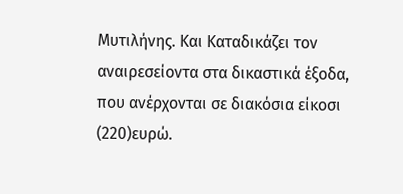Μυτιλήνης. Και Καταδικάζει τον αναιρεσείοντα στα δικαστικά έξοδα, που ανέρχονται σε διακόσια είκοσι
(220)ευρώ.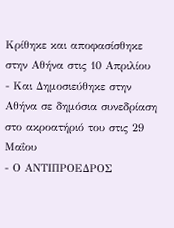Κρίθηκε και αποφασίσθηκε στην Αθήνα στις 10 Απριλίου
- Και Δημοσιεύθηκε στην Αθήνα σε δημόσια συνεδρίαση στο ακροατήριό του στις 29 Μαΐου
- Ο ΑΝΤΙΠΡΟΕΔΡΟΣ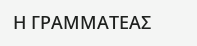Η ΓΡΑΜΜΑΤΕΑΣ